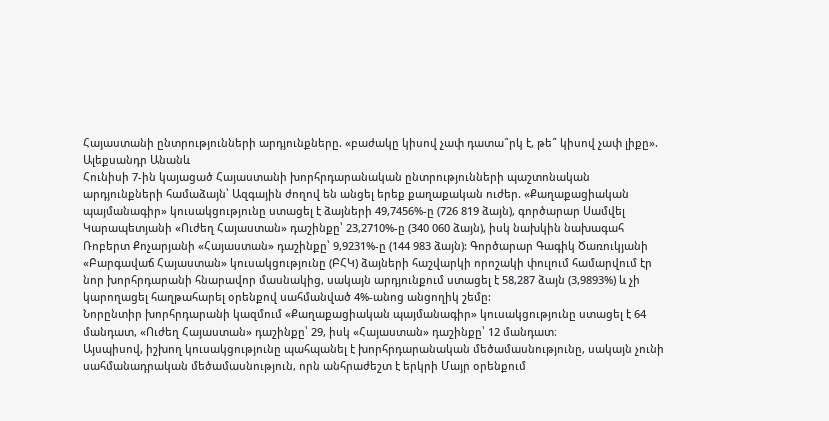Հայաստանի ընտրությունների արդյունքները. «բաժակը կիսով չափ դատա՞րկ է, թե՞ կիսով չափ լիքը». Ալեքսանդր Անանև
Հունիսի 7-ին կայացած Հայաստանի խորհրդարանական ընտրությունների պաշտոնական արդյունքների համաձայն՝ Ազգային ժողով են անցել երեք քաղաքական ուժեր. «Քաղաքացիական պայմանագիր» կուսակցությունը ստացել է ձայների 49,7456%-ը (726 819 ձայն), գործարար Սամվել Կարապետյանի «Ուժեղ Հայաստան» դաշինքը՝ 23,2710%-ը (340 060 ձայն), իսկ նախկին նախագահ Ռոբերտ Քոչարյանի «Հայաստան» դաշինքը՝ 9,9231%-ը (144 983 ձայն): Գործարար Գագիկ Ծառուկյանի «Բարգավաճ Հայաստան» կուսակցությունը (ԲՀԿ) ձայների հաշվարկի որոշակի փուլում համարվում էր նոր խորհրդարանի հնարավոր մասնակից, սակայն արդյունքում ստացել է 58,287 ձայն (3,9893%) և չի կարողացել հաղթահարել օրենքով սահմանված 4%-անոց անցողիկ շեմը:
Նորընտիր խորհրդարանի կազմում «Քաղաքացիական պայմանագիր» կուսակցությունը ստացել է 64 մանդատ, «Ուժեղ Հայաստան» դաշինքը՝ 29, իսկ «Հայաստան» դաշինքը՝ 12 մանդատ։
Այսպիսով, իշխող կուսակցությունը պահպանել է խորհրդարանական մեծամասնությունը, սակայն չունի սահմանադրական մեծամասնություն, որն անհրաժեշտ է երկրի Մայր օրենքում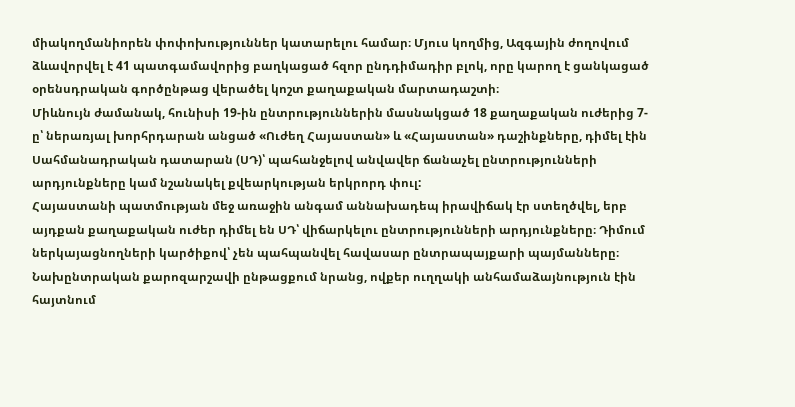միակողմանիորեն փոփոխություններ կատարելու համար։ Մյուս կողմից, Ազգային ժողովում ձևավորվել է 41 պատգամավորից բաղկացած հզոր ընդդիմադիր բլոկ, որը կարող է ցանկացած օրենսդրական գործընթաց վերածել կոշտ քաղաքական մարտադաշտի։
Միևնույն ժամանակ, հունիսի 19-ին ընտրություններին մասնակցած 18 քաղաքական ուժերից 7-ը՝ ներառյալ խորհրդարան անցած «Ուժեղ Հայաստան» և «Հայաստան» դաշինքները, դիմել էին Սահմանադրական դատարան (ՍԴ)՝ պահանջելով անվավեր ճանաչել ընտրությունների արդյունքները կամ նշանակել քվեարկության երկրորդ փուլ:
Հայաստանի պատմության մեջ առաջին անգամ աննախադեպ իրավիճակ էր ստեղծվել, երբ այդքան քաղաքական ուժեր դիմել են ՍԴ՝ վիճարկելու ընտրությունների արդյունքները։ Դիմում ներկայացնողների կարծիքով՝ չեն պահպանվել հավասար ընտրապայքարի պայմանները։
Նախընտրական քարոզարշավի ընթացքում նրանց, ովքեր ուղղակի անհամաձայնություն էին հայտնում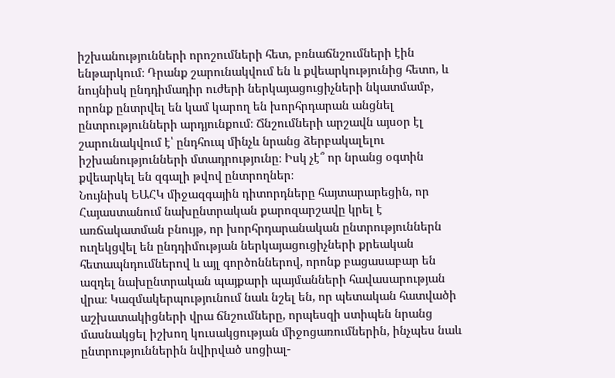իշխանությունների որոշումների հետ, բռնաճնշումների էին ենթարկում։ Դրանք շարունակվում են և քվեարկությունից հետո, և նույնիսկ ընդդիմադիր ուժերի ներկայացուցիչների նկատմամբ, որոնք ընտրվել են կամ կարող են խորհրդարան անցնել ընտրությունների արդյունքում։ Ճնշումների արշավն այսօր էլ շարունակվում է՝ ընդհուպ մինչև նրանց ձերբակալելու իշխանությունների մտադրությունը։ Իսկ չէ՞ որ նրանց օգտին քվեարկել են զգալի թվով ընտրողներ։
Նույնիսկ ԵԱՀԿ միջազգային դիտորդները հայտարարեցին, որ Հայաստանում նախընտրական քարոզարշավը կրել է առճակատման բնույթ, որ խորհրդարանական ընտրություններն ուղեկցվել են ընդդիմության ներկայացուցիչների քրեական հետապնդումներով և այլ գործոններով, որոնք բացասաբար են ազդել նախընտրական պայքարի պայմանների հավասարության վրա։ Կազմակերպությունում նաև նշել են, որ պետական հատվածի աշխատակիցների վրա ճնշումները, որպեսզի ստիպեն նրանց մասնակցել իշխող կուսակցության միջոցառումներին, ինչպես նաև ընտրություններին նվիրված սոցիալ-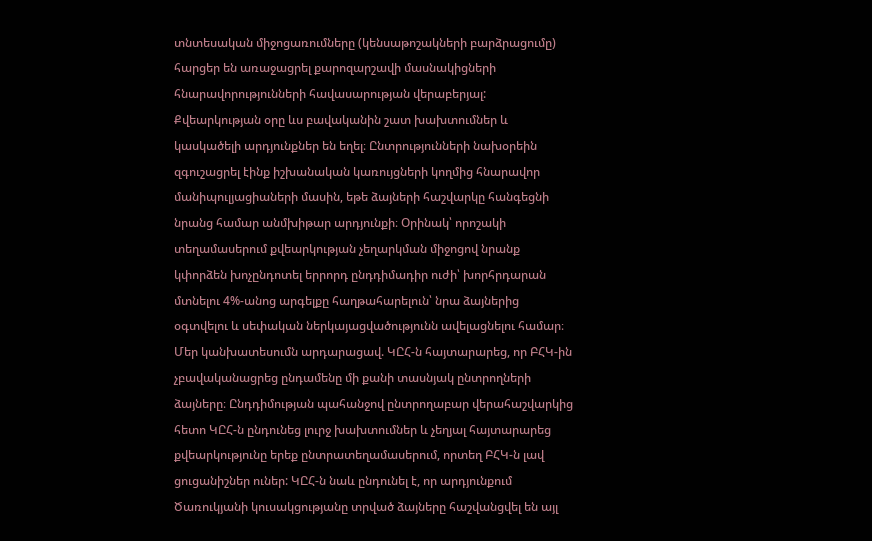տնտեսական միջոցառումները (կենսաթոշակների բարձրացումը) հարցեր են առաջացրել քարոզարշավի մասնակիցների հնարավորությունների հավասարության վերաբերյալ:
Քվեարկության օրը ևս բավականին շատ խախտումներ և կասկածելի արդյունքներ են եղել։ Ընտրությունների նախօրեին զգուշացրել էինք իշխանական կառույցների կողմից հնարավոր մանիպուլյացիաների մասին, եթե ձայների հաշվարկը հանգեցնի նրանց համար անմխիթար արդյունքի։ Օրինակ՝ որոշակի տեղամասերում քվեարկության չեղարկման միջոցով նրանք կփորձեն խոչընդոտել երրորդ ընդդիմադիր ուժի՝ խորհրդարան մտնելու 4%-անոց արգելքը հաղթահարելուն՝ նրա ձայներից օգտվելու և սեփական ներկայացվածությունն ավելացնելու համար։
Մեր կանխատեսումն արդարացավ. ԿԸՀ-ն հայտարարեց, որ ԲՀԿ-ին չբավականացրեց ընդամենը մի քանի տասնյակ ընտրողների ձայները։ Ընդդիմության պահանջով ընտրողաբար վերահաշվարկից հետո ԿԸՀ-ն ընդունեց լուրջ խախտումներ և չեղյալ հայտարարեց քվեարկությունը երեք ընտրատեղամասերում, որտեղ ԲՀԿ-ն լավ ցուցանիշներ ուներ: ԿԸՀ-ն նաև ընդունել է, որ արդյունքում Ծառուկյանի կուսակցությանը տրված ձայները հաշվանցվել են այլ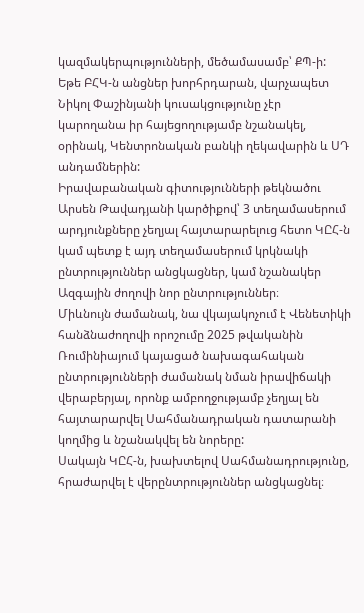կազմակերպությունների, մեծամասամբ՝ ՔՊ-ի: Եթե ԲՀԿ-ն անցներ խորհրդարան, վարչապետ Նիկոլ Փաշինյանի կուսակցությունը չէր կարողանա իր հայեցողությամբ նշանակել, օրինակ, Կենտրոնական բանկի ղեկավարին և ՍԴ անդամներին:
Իրավաբանական գիտությունների թեկնածու Արսեն Թավադյանի կարծիքով՝ 3 տեղամասերում արդյունքները չեղյալ հայտարարելուց հետո ԿԸՀ-ն կամ պետք է այդ տեղամասերում կրկնակի ընտրություններ անցկացներ, կամ նշանակեր Ազգային ժողովի նոր ընտրություններ։
Միևնույն ժամանակ, նա վկայակոչում է Վենետիկի հանձնաժողովի որոշումը 2025 թվականին Ռումինիայում կայացած նախագահական ընտրությունների ժամանակ նման իրավիճակի վերաբերյալ, որոնք ամբողջությամբ չեղյալ են հայտարարվել Սահմանադրական դատարանի կողմից և նշանակվել են նորերը:
Սակայն ԿԸՀ-ն, խախտելով Սահմանադրությունը, հրաժարվել է վերընտրություններ անցկացնել։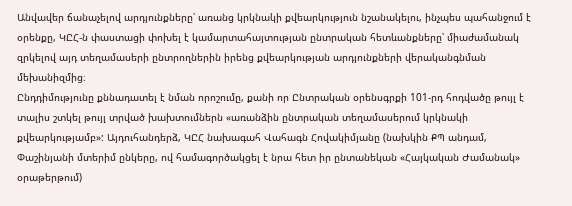Անվավեր ճանաչելով արդյունքները՝ առանց կրկնակի քվեարկություն նշանակելու, ինչպես պահանջում է օրենքը, ԿԸՀ-ն փաստացի փոխել է կամարտահայտության ընտրական հետևանքները՝ միաժամանակ զրկելով այդ տեղամասերի ընտրողներին իրենց քվեարկության արդյունքների վերականգնման մեխանիզմից։
Ընդդիմությունը քննադատել է նման որոշումը, քանի որ Ընտրական օրենսգրքի 101-րդ հոդվածը թույլ է տալիս շտկել թույլ տրված խախտումներն «առանձին ընտրական տեղամասերում կրկնակի քվեարկությամբ»: Այդուհանդերձ, ԿԸՀ նախագահ Վահագն Հովակիմյանը (նախկին ՔՊ անդամ, Փաշինյանի մտերիմ ընկերը, ով համագործակցել է նրա հետ իր ընտանեկան «Հայկական Ժամանակ» օրաթերթում)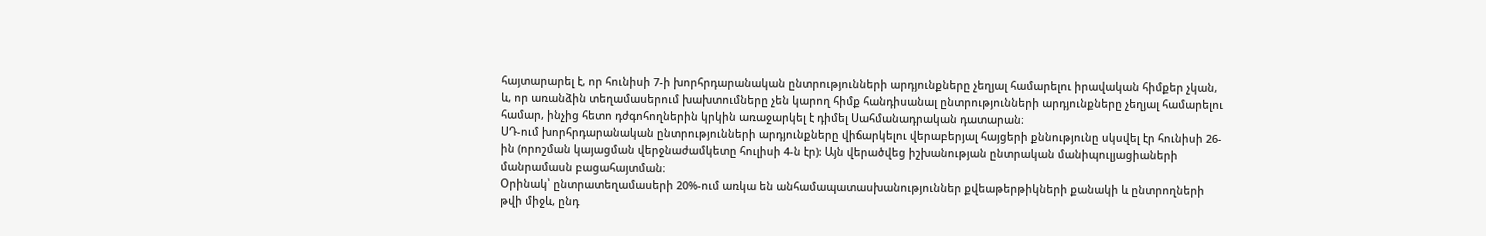հայտարարել է, որ հունիսի 7-ի խորհրդարանական ընտրությունների արդյունքները չեղյալ համարելու իրավական հիմքեր չկան, և, որ առանձին տեղամասերում խախտումները չեն կարող հիմք հանդիսանալ ընտրությունների արդյունքները չեղյալ համարելու համար, ինչից հետո դժգոհողներին կրկին առաջարկել է դիմել Սահմանադրական դատարան։
ՍԴ-ում խորհրդարանական ընտրությունների արդյունքները վիճարկելու վերաբերյալ հայցերի քննությունը սկսվել էր հունիսի 26-ին (որոշման կայացման վերջնաժամկետը հուլիսի 4-ն էր): Այն վերածվեց իշխանության ընտրական մանիպուլյացիաների մանրամասն բացահայտման։
Օրինակ՝ ընտրատեղամասերի 20%-ում առկա են անհամապատասխանություններ քվեաթերթիկների քանակի և ընտրողների թվի միջև, ընդ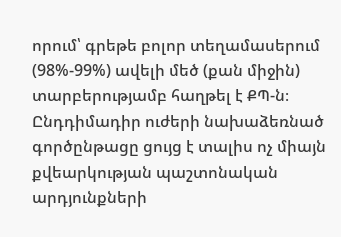որում՝ գրեթե բոլոր տեղամասերում (98%-99%) ավելի մեծ (քան միջին) տարբերությամբ հաղթել է ՔՊ-ն։ Ընդդիմադիր ուժերի նախաձեռնած գործընթացը ցույց է տալիս ոչ միայն քվեարկության պաշտոնական արդյունքների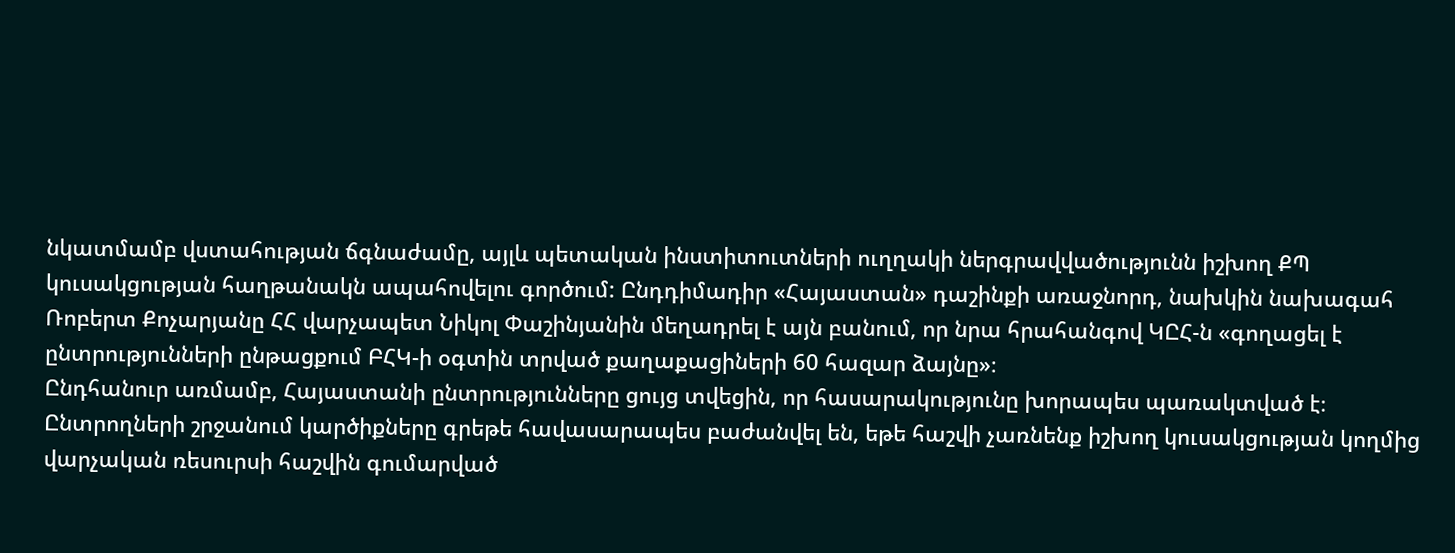նկատմամբ վստահության ճգնաժամը, այլև պետական ինստիտուտների ուղղակի ներգրավվածությունն իշխող ՔՊ կուսակցության հաղթանակն ապահովելու գործում: Ընդդիմադիր «Հայաստան» դաշինքի առաջնորդ, նախկին նախագահ Ռոբերտ Քոչարյանը ՀՀ վարչապետ Նիկոլ Փաշինյանին մեղադրել է այն բանում, որ նրա հրահանգով ԿԸՀ-ն «գողացել է ընտրությունների ընթացքում ԲՀԿ-ի օգտին տրված քաղաքացիների 60 հազար ձայնը»։
Ընդհանուր առմամբ, Հայաստանի ընտրությունները ցույց տվեցին, որ հասարակությունը խորապես պառակտված է։ Ընտրողների շրջանում կարծիքները գրեթե հավասարապես բաժանվել են, եթե հաշվի չառնենք իշխող կուսակցության կողմից վարչական ռեսուրսի հաշվին գումարված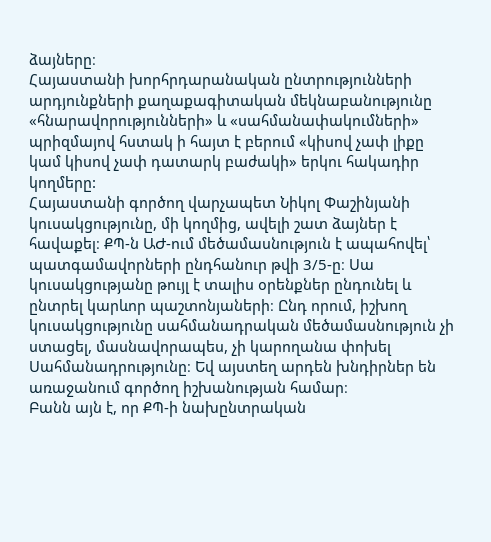ձայները։
Հայաստանի խորհրդարանական ընտրությունների արդյունքների քաղաքագիտական մեկնաբանությունը «հնարավորությունների» և «սահմանափակումների» պրիզմայով հստակ ի հայտ է բերում «կիսով չափ լիքը կամ կիսով չափ դատարկ բաժակի» երկու հակադիր կողմերը:
Հայաստանի գործող վարչապետ Նիկոլ Փաշինյանի կուսակցությունը, մի կողմից, ավելի շատ ձայներ է հավաքել։ ՔՊ-ն ԱԺ-ում մեծամասնություն է ապահովել՝ պատգամավորների ընդհանուր թվի 3/5-ը։ Սա կուսակցությանը թույլ է տալիս օրենքներ ընդունել և ընտրել կարևոր պաշտոնյաների։ Ընդ որում, իշխող կուսակցությունը սահմանադրական մեծամասնություն չի ստացել, մասնավորապես, չի կարողանա փոխել Սահմանադրությունը։ Եվ այստեղ արդեն խնդիրներ են առաջանում գործող իշխանության համար։
Բանն այն է, որ ՔՊ-ի նախընտրական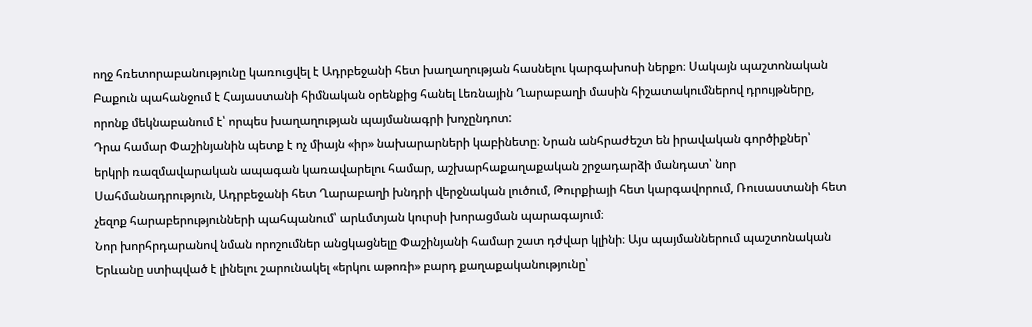ողջ հռետորաբանությունը կառուցվել է Ադրբեջանի հետ խաղաղության հասնելու կարգախոսի ներքո։ Սակայն պաշտոնական Բաքուն պահանջում է Հայաստանի հիմնական օրենքից հանել Լեռնային Ղարաբաղի մասին հիշատակումներով դրույթները, որոնք մեկնաբանում է՝ որպես խաղաղության պայմանագրի խոչընդոտ:
Դրա համար Փաշինյանին պետք է ոչ միայն «իր» նախարարների կաբինետը։ Նրան անհրաժեշտ են իրավական գործիքներ՝ երկրի ռազմավարական ապագան կառավարելու համար, աշխարհաքաղաքական շրջադարձի մանդատ՝ նոր Սահմանադրություն, Ադրբեջանի հետ Ղարաբաղի խնդրի վերջնական լուծում, Թուրքիայի հետ կարգավորում, Ռուսաստանի հետ չեզոք հարաբերությունների պահպանում՝ արևմտյան կուրսի խորացման պարագայում։
Նոր խորհրդարանով նման որոշումներ անցկացնելը Փաշինյանի համար շատ դժվար կլինի։ Այս պայմաններում պաշտոնական Երևանը ստիպված է լինելու շարունակել «երկու աթոռի» բարդ քաղաքականությունը՝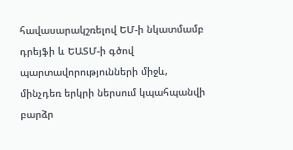հավասարակշռելով ԵՄ-ի նկատմամբ դրեյֆի և ԵԱՏՄ-ի գծով պարտավորությունների միջև, մինչդեռ երկրի ներսում կպահպանվի բարձր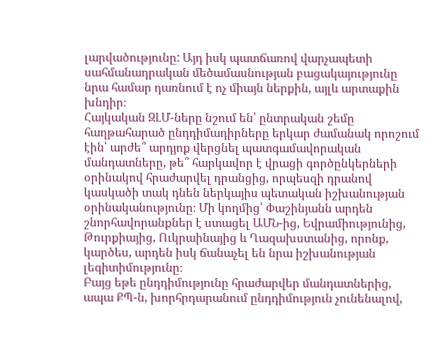լարվածությունը: Այդ իսկ պատճառով վարչապետի սահմանադրական մեծամասնության բացակայությունը նրա համար դառնում է ոչ միայն ներքին, այլև արտաքին խնդիր։
Հայկական ԶԼՄ-ները նշում են՝ ընտրական շեմը հաղթահարած ընդդիմադիրները երկար ժամանակ որոշում էին՝ արժե՞ արդյոք վերցնել պատգամավորական մանդատները, թե՞ հարկավոր է վրացի գործընկերների օրինակով հրաժարվել դրանցից, որպեսզի դրանով կասկածի տակ դնեն ներկայիս պետական իշխանության օրինականությունը։ Մի կողմից՝ Փաշինյանն արդեն շնորհավորանքներ է ստացել ԱՄՆ-ից, Եվրամիությունից, Թուրքիայից, Ուկրաինայից և Ղազախստանից, որոնք, կարծես, արդեն իսկ ճանաչել են նրա իշխանության լեգիտիմությունը։
Բայց եթե ընդդիմությունը հրաժարվեր մանդատներից, ապա ՔՊ-ն, խորհրդարանում ընդդիմություն չունենալով,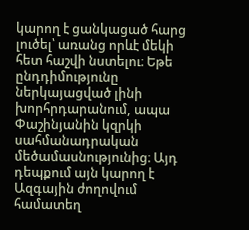կարող է ցանկացած հարց լուծել՝ առանց որևէ մեկի հետ հաշվի նստելու։ Եթե ընդդիմությունը ներկայացված լինի խորհրդարանում, ապա Փաշինյանին կզրկի սահմանադրական մեծամասնությունից։ Այդ դեպքում այն կարող է Ազգային ժողովում համատեղ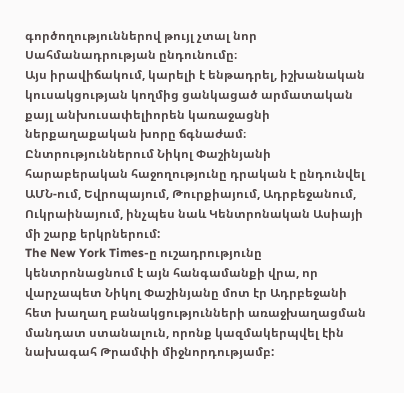գործողություններով թույլ չտալ նոր Սահմանադրության ընդունումը։
Այս իրավիճակում, կարելի է ենթադրել, իշխանական կուսակցության կողմից ցանկացած արմատական քայլ անխուսափելիորեն կառաջացնի ներքաղաքական խորը ճգնաժամ։
Ընտրություններում Նիկոլ Փաշինյանի հարաբերական հաջողությունը դրական է ընդունվել ԱՄՆ-ում, Եվրոպայում, Թուրքիայում, Ադրբեջանում, Ուկրաինայում, ինչպես նաև Կենտրոնական Ասիայի մի շարք երկրներում:
The New York Times-ը ուշադրությունը կենտրոնացնում է այն հանգամանքի վրա, որ վարչապետ Նիկոլ Փաշինյանը մոտ էր Ադրբեջանի հետ խաղաղ բանակցությունների առաջխաղացման մանդատ ստանալուն, որոնք կազմակերպվել էին նախագահ Թրամփի միջնորդությամբ: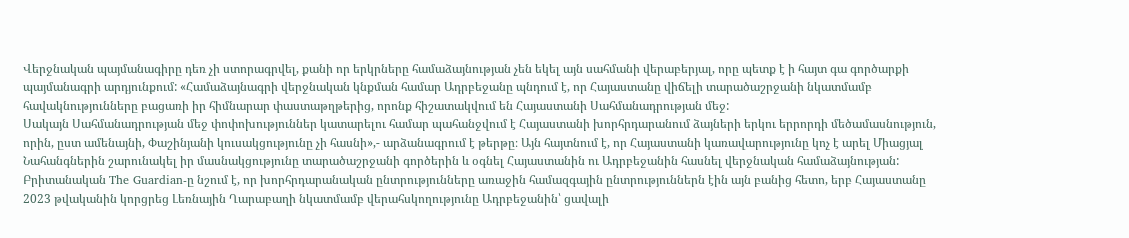Վերջնական պայմանագիրը դեռ չի ստորագրվել, քանի որ երկրները համաձայնության չեն եկել այն սահմանի վերաբերյալ, որը պետք է ի հայտ գա գործարքի պայմանագրի արդյունքում: «Համաձայնագրի վերջնական կնքման համար Ադրբեջանը պնդում է, որ Հայաստանը վիճելի տարածաշրջանի նկատմամբ հավակնությունները բացառի իր հիմնարար փաստաթղթերից, որոնք հիշատակվում են Հայաստանի Սահմանադրության մեջ:
Սակայն Սահմանադրության մեջ փոփոխություններ կատարելու համար պահանջվում է Հայաստանի խորհրդարանում ձայների երկու երրորդի մեծամասնություն, որին, ըստ ամենայնի, Փաշինյանի կուսակցությունը չի հասնի»,- արձանագրում է թերթը։ Այն հայտնում է, որ Հայաստանի կառավարությունը կոչ է արել Միացյալ Նահանգներին շարունակել իր մասնակցությունը տարածաշրջանի գործերին և օգնել Հայաստանին ու Ադրբեջանին հասնել վերջնական համաձայնության:
Բրիտանական The Guardian-ը նշում է, որ խորհրդարանական ընտրությունները առաջին համազգային ընտրություններն էին այն բանից հետո, երբ Հայաստանը 2023 թվականին կորցրեց Լեռնային Ղարաբաղի նկատմամբ վերահսկողությունը Ադրբեջանին՝ ցավալի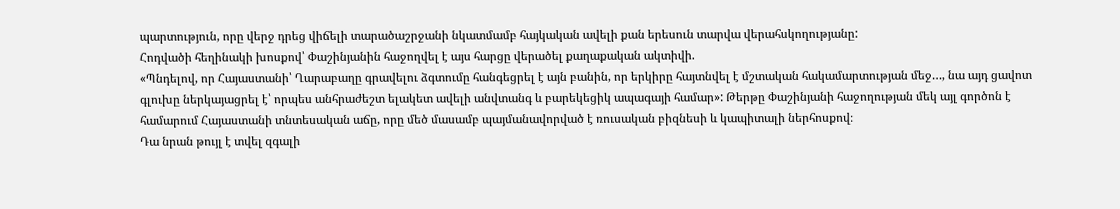պարտություն, որը վերջ դրեց վիճելի տարածաշրջանի նկատմամբ հայկական ավելի քան երեսուն տարվա վերահսկողությանը:
Հոդվածի հեղինակի խոսքով՝ Փաշինյանին հաջողվել է այս հարցը վերածել քաղաքական ակտիվի.
«Պնդելով, որ Հայաստանի՝ Ղարաբաղը գրավելու ձգտումը հանգեցրել է այն բանին, որ երկիրը հայտնվել է մշտական հակամարտության մեջ…, նա այդ ցավոտ գլուխը ներկայացրել է՝ որպես անհրաժեշտ ելակետ ավելի անվտանգ և բարեկեցիկ ապագայի համար»: Թերթը Փաշինյանի հաջողության մեկ այլ գործոն է համարում Հայաստանի տնտեսական աճը, որը մեծ մասամբ պայմանավորված է ռուսական բիզնեսի և կապիտալի ներհոսքով։
Դա նրան թույլ է տվել զգալի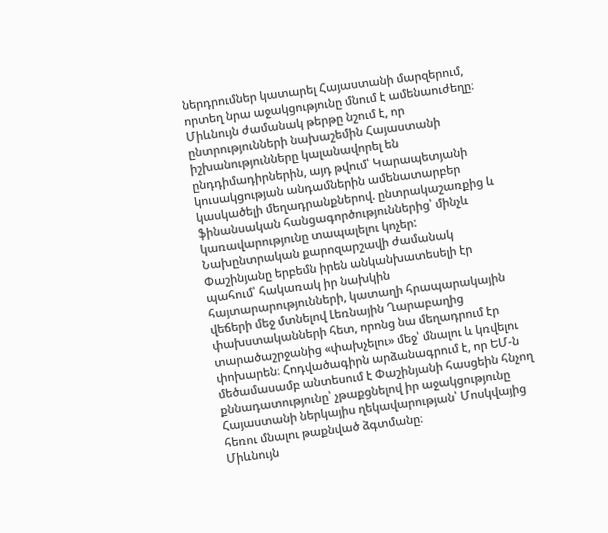ներդրումներ կատարել Հայաստանի մարզերում, որտեղ նրա աջակցությունը մնում է ամենաուժեղը։ Միևնույն ժամանակ թերթը նշում է, որ ընտրությունների նախաշեմին Հայաստանի իշխանությունները կալանավորել են ընդդիմադիրներին, այդ թվում՝ Կարապետյանի կուսակցության անդամներին ամենատարբեր կասկածելի մեղադրանքներով. ընտրակաշառքից և ֆինանսական հանցագործություններից՝ մինչև կառավարությունը տապալելու կոչեր:
Նախընտրական քարոզարշավի ժամանակ Փաշինյանը երբեմն իրեն անկանխատեսելի էր պահում՝ հակառակ իր նախկին հայտարարությունների, կատաղի հրապարակային վեճերի մեջ մտնելով Լեռնային Ղարաբաղից փախստականների հետ, որոնց նա մեղադրում էր տարածաշրջանից «փախչելու» մեջ՝ մնալու և կռվելու փոխարեն։ Հոդվածագիրն արձանագրում է, որ ԵՄ-ն մեծամասամբ անտեսում է Փաշինյանի հասցեին հնչող քննադատությունը՝ չթաքցնելով իր աջակցությունը Հայաստանի ներկայիս ղեկավարության՝ Մոսկվայից հեռու մնալու թաքնված ձգտմանը։
Միևնույն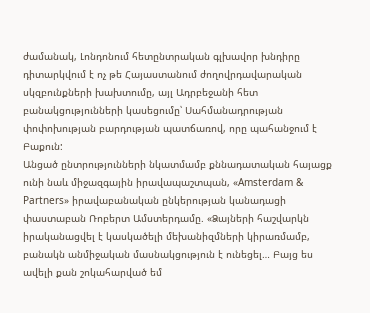ժամանակ, Լոնդոնում հետընտրական գլխավոր խնդիրը դիտարկվում է ոչ թե Հայաստանում ժողովրդավարական սկզբունքների խախտումը, այլ Ադրբեջանի հետ բանակցությունների կասեցումը՝ Սահմանադրության փոփոխության բարդության պատճառով, որը պահանջում է Բաքուն:
Անցած ընտրությունների նկատմամբ քննադատական հայացք ունի նաև միջազգային իրավապաշտպան, «Amsterdam & Partners» իրավաբանական ընկերության կանադացի փաստաբան Ռոբերտ Ամստերդամը. «Ձայների հաշվարկն իրականացվել է կասկածելի մեխանիզմների կիրառմամբ, բանակն անմիջական մասնակցություն է ունեցել… Բայց ես ավելի քան շոկահարված եմ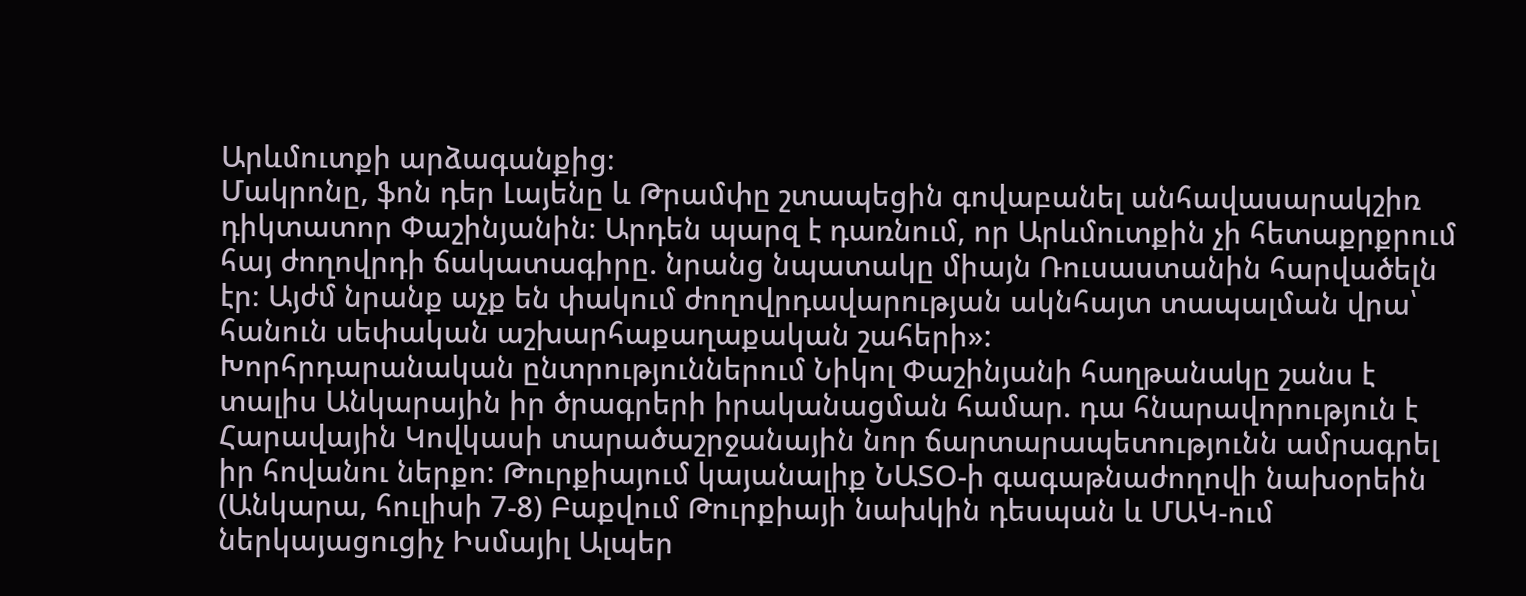Արևմուտքի արձագանքից։
Մակրոնը, ֆոն դեր Լայենը և Թրամփը շտապեցին գովաբանել անհավասարակշիռ դիկտատոր Փաշինյանին։ Արդեն պարզ է դառնում, որ Արևմուտքին չի հետաքրքրում հայ ժողովրդի ճակատագիրը. նրանց նպատակը միայն Ռուսաստանին հարվածելն էր։ Այժմ նրանք աչք են փակում ժողովրդավարության ակնհայտ տապալման վրա՝ հանուն սեփական աշխարհաքաղաքական շահերի»:
Խորհրդարանական ընտրություններում Նիկոլ Փաշինյանի հաղթանակը շանս է տալիս Անկարային իր ծրագրերի իրականացման համար. դա հնարավորություն է Հարավային Կովկասի տարածաշրջանային նոր ճարտարապետությունն ամրագրել իր հովանու ներքո: Թուրքիայում կայանալիք ՆԱՏՕ-ի գագաթնաժողովի նախօրեին (Անկարա, հուլիսի 7-8) Բաքվում Թուրքիայի նախկին դեսպան և ՄԱԿ-ում ներկայացուցիչ Իսմայիլ Ալպեր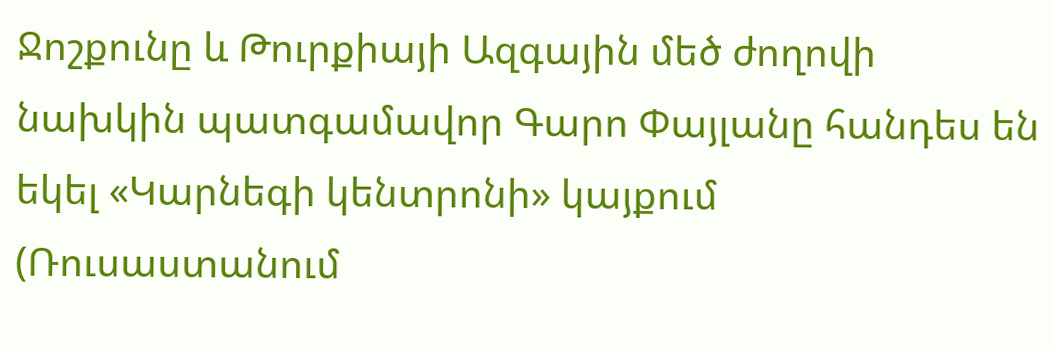Ջոշքունը և Թուրքիայի Ազգային մեծ ժողովի նախկին պատգամավոր Գարո Փայլանը հանդես են եկել «Կարնեգի կենտրոնի» կայքում (Ռուսաստանում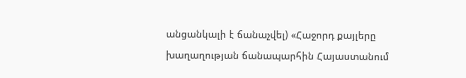անցանկալի է ճանաչվել) «Հաջորդ քայլերը խաղաղության ճանապարհին Հայաստանում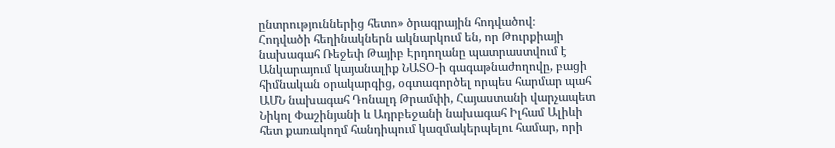ընտրություններից հետո» ծրագրային հոդվածով։
Հոդվածի հեղինակներն ակնարկում են, որ Թուրքիայի նախագահ Ռեջեփ Թայիբ Էրդողանը պատրաստվում է Անկարայում կայանալիք ՆԱՏՕ-ի գագաթնաժողովը, բացի հիմնական օրակարգից, օգտագործել որպես հարմար պահ ԱՄՆ նախագահ Դոնալդ Թրամփի, Հայաստանի վարչապետ Նիկոլ Փաշինյանի և Ադրբեջանի նախագահ Իլհամ Ալիևի հետ քառակողմ հանդիպում կազմակերպելու համար, որի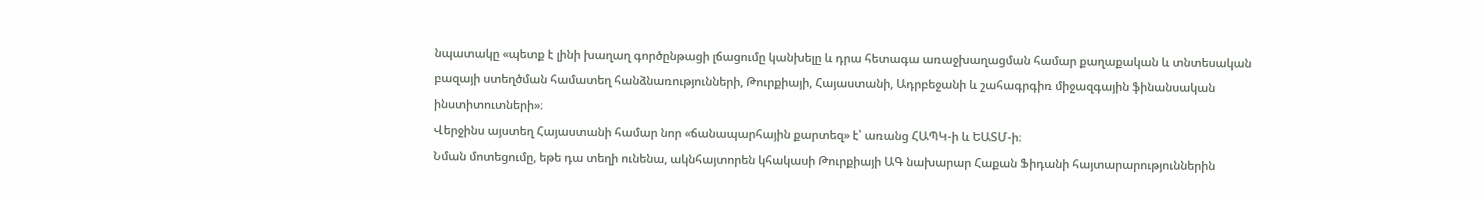նպատակը «պետք է լինի խաղաղ գործընթացի լճացումը կանխելը և դրա հետագա առաջխաղացման համար քաղաքական և տնտեսական բազայի ստեղծման համատեղ հանձնառությունների, Թուրքիայի, Հայաստանի, Ադրբեջանի և շահագրգիռ միջազգային ֆինանսական ինստիտուտների»։
Վերջինս այստեղ Հայաստանի համար նոր «ճանապարհային քարտեզ» է՝ առանց ՀԱՊԿ-ի և ԵԱՏՄ-ի։
Նման մոտեցումը, եթե դա տեղի ունենա, ակնհայտորեն կհակասի Թուրքիայի ԱԳ նախարար Հաքան Ֆիդանի հայտարարություններին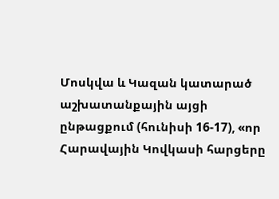Մոսկվա և Կազան կատարած աշխատանքային այցի ընթացքում (հունիսի 16-17), «որ Հարավային Կովկասի հարցերը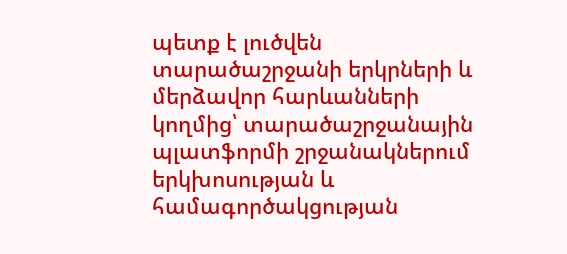պետք է լուծվեն տարածաշրջանի երկրների և մերձավոր հարևանների կողմից՝ տարածաշրջանային պլատֆորմի շրջանակներում երկխոսության և համագործակցության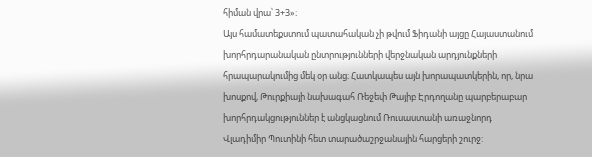հիման վրա՝ 3+3»։
Այս համատեքստում պատահական չի թվում Ֆիդանի այցը Հայաստանում խորհրդարանական ընտրությունների վերջնական արդյունքների հրապարակումից մեկ օր անց։ Հատկապես այն խորապատկերին, որ, նրա խոսքով, Թուրքիայի նախագահ Ռեջեփ Թայիբ Էրդողանը պարբերաբար խորհրդակցություններ է անցկացնում Ռուսաստանի առաջնորդ Վլադիմիր Պուտինի հետ տարածաշրջանային հարցերի շուրջ: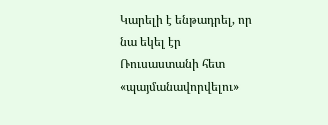Կարելի է ենթադրել, որ նա եկել էր Ռուսաստանի հետ «պայմանավորվելու»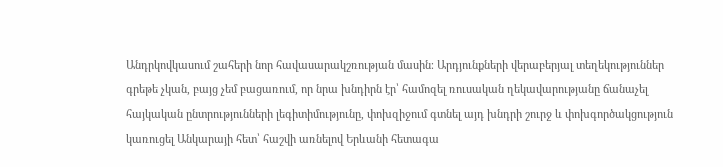Անդրկովկասում շահերի նոր հավասարակշռության մասին։ Արդյունքների վերաբերյալ տեղեկություններ գրեթե չկան, բայց չեմ բացառում, որ նրա խնդիրն էր՝ համոզել ռուսական ղեկավարությանը ճանաչել հայկական ընտրությունների լեգիտիմությունը, փոխզիջում գտնել այդ խնդրի շուրջ և փոխգործակցություն կառուցել Անկարայի հետ՝ հաշվի առնելով Երևանի հետագա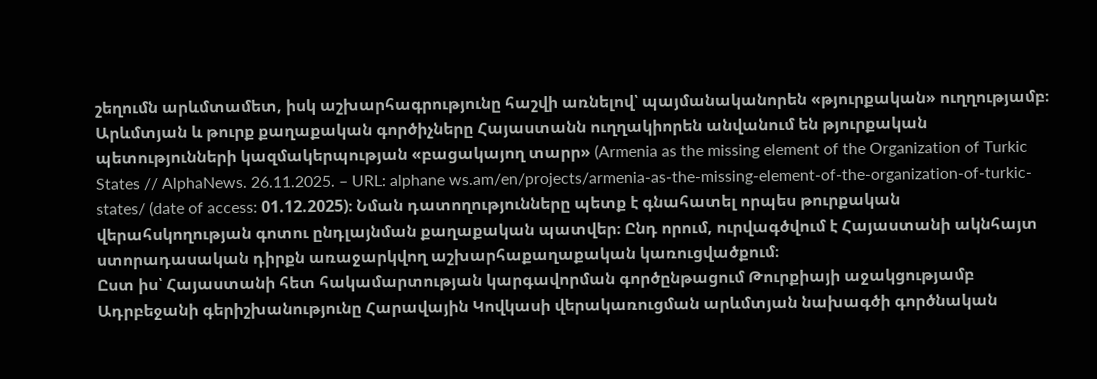շեղումն արևմտամետ, իսկ աշխարհագրությունը հաշվի առնելով՝ պայմանականորեն «թյուրքական» ուղղությամբ։
Արևմտյան և թուրք քաղաքական գործիչները Հայաստանն ուղղակիորեն անվանում են թյուրքական պետությունների կազմակերպության «բացակայող տարր» (Armenia as the missing element of the Organization of Turkic States // AlphaNews. 26.11.2025. – URL: alphane ws.am/en/projects/armenia-as-the-missing-element-of-the-organization-of-turkic-states/ (date of access: 01.12.2025)։ Նման դատողությունները պետք է գնահատել որպես թուրքական վերահսկողության գոտու ընդլայնման քաղաքական պատվեր։ Ընդ որում, ուրվագծվում է Հայաստանի ակնհայտ ստորադասական դիրքն առաջարկվող աշխարհաքաղաքական կառուցվածքում։
Ըստ իս՝ Հայաստանի հետ հակամարտության կարգավորման գործընթացում Թուրքիայի աջակցությամբ Ադրբեջանի գերիշխանությունը Հարավային Կովկասի վերակառուցման արևմտյան նախագծի գործնական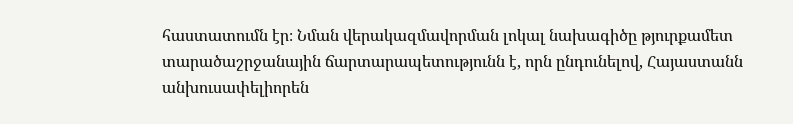հաստատումն էր։ Նման վերակազմավորման լոկալ նախագիծը թյուրքամետ տարածաշրջանային ճարտարապետությունն է, որն ընդունելով, Հայաստանն անխուսափելիորեն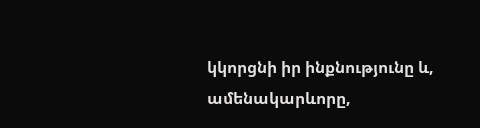կկորցնի իր ինքնությունը և, ամենակարևորը,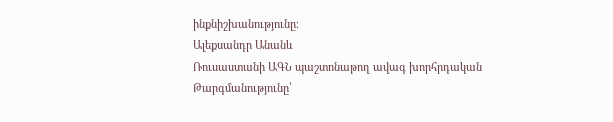ինքնիշխանությունը։
Ալեքսանդր Անանև
Ռուսաստանի ԱԳՆ պաշտոնաթող ավագ խորհրդական
Թարգմանությունը՝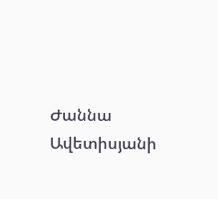Ժաննա Ավետիսյանի